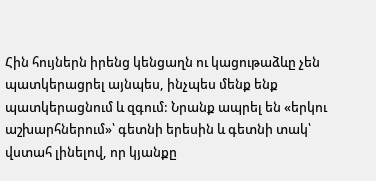Հին հույներն իրենց կենցաղն ու կացութաձևը չեն պատկերացրել այնպես, ինչպես մենք ենք պատկերացնում և զգում: Նրանք ապրել են «երկու աշխարհներում»՝ գետնի երեսին և գետնի տակ՝ վստահ լինելով, որ կյանքը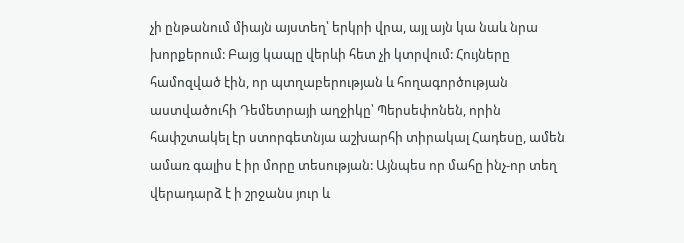չի ընթանում միայն այստեղ՝ երկրի վրա, այլ այն կա նաև նրա խորքերում: Բայց կապը վերևի հետ չի կտրվում: Հույները համոզված էին, որ պտղաբերության և հողագործության աստվածուհի Դեմետրայի աղջիկը՝ Պերսեփոնեն, որին հափշտակել էր ստորգետնյա աշխարհի տիրակալ Հադեսը, ամեն ամառ գալիս է իր մորը տեսության: Այնպես որ մահը ինչ-որ տեղ վերադարձ է ի շրջանս յուր և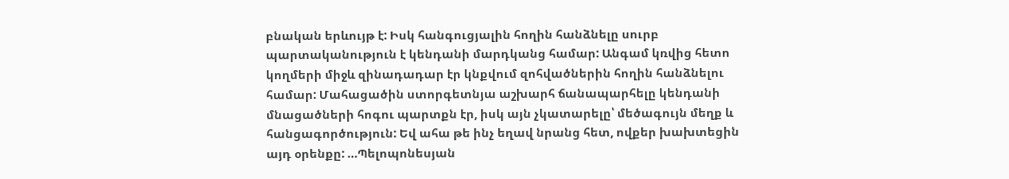բնական երևույթ է: Իսկ հանգուցյալին հողին հանձնելը սուրբ պարտականություն է կենդանի մարդկանց համար: Անգամ կռվից հետո կողմերի միջև զինադադար էր կնքվում զոհվածներին հողին հանձնելու համար: Մահացածին ստորգետնյա աշխարհ ճանապարհելը կենդանի մնացածների հոգու պարտքն էր, իսկ այն չկատարելը՝ մեծագույն մեղք և հանցագործություն: Եվ ահա թե ինչ եղավ նրանց հետ, ովքեր խախտեցին այդ օրենքը: …Պելոպոնեսյան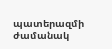պատերազմի ժամանակ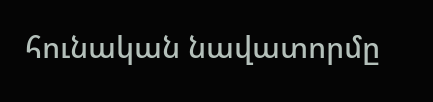հունական նավատորմը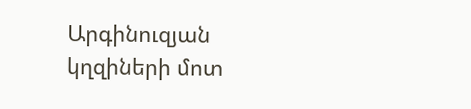Արգինուզյան կղզիների մոտ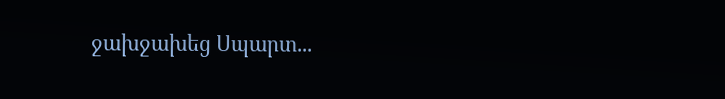ջախջախեց Սպարտ...